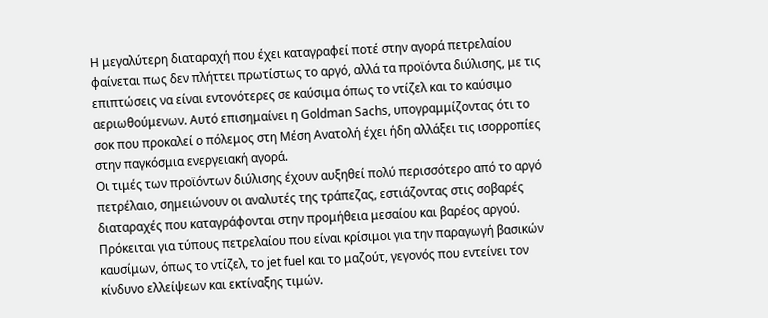Η μεγαλύτερη διαταραχή που έχει καταγραφεί ποτέ στην αγορά πετρελαίου φαίνεται πως δεν πλήττει πρωτίστως το αργό, αλλά τα προϊόντα διύλισης, με τις επιπτώσεις να είναι εντονότερες σε καύσιμα όπως το ντίζελ και το καύσιμο αεριωθούμενων. Αυτό επισημαίνει η Goldman Sachs, υπογραμμίζοντας ότι το σοκ που προκαλεί ο πόλεμος στη Μέση Ανατολή έχει ήδη αλλάξει τις ισορροπίες στην παγκόσμια ενεργειακή αγορά.
Οι τιμές των προϊόντων διύλισης έχουν αυξηθεί πολύ περισσότερο από το αργό πετρέλαιο, σημειώνουν οι αναλυτές της τράπεζας, εστιάζοντας στις σοβαρές διαταραχές που καταγράφονται στην προμήθεια μεσαίου και βαρέος αργού. Πρόκειται για τύπους πετρελαίου που είναι κρίσιμοι για την παραγωγή βασικών καυσίμων, όπως το ντίζελ, το jet fuel και το μαζούτ, γεγονός που εντείνει τον κίνδυνο ελλείψεων και εκτίναξης τιμών.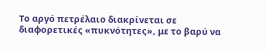Το αργό πετρέλαιο διακρίνεται σε διαφορετικές «πυκνότητες», με το βαρύ να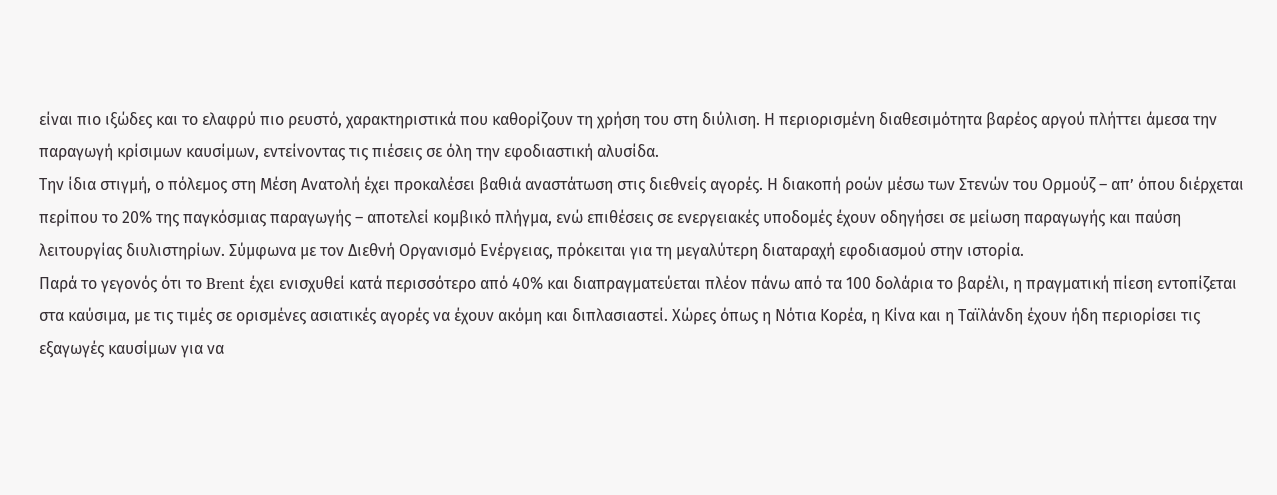είναι πιο ιξώδες και το ελαφρύ πιο ρευστό, χαρακτηριστικά που καθορίζουν τη χρήση του στη διύλιση. Η περιορισμένη διαθεσιμότητα βαρέος αργού πλήττει άμεσα την παραγωγή κρίσιμων καυσίμων, εντείνοντας τις πιέσεις σε όλη την εφοδιαστική αλυσίδα.
Την ίδια στιγμή, ο πόλεμος στη Μέση Ανατολή έχει προκαλέσει βαθιά αναστάτωση στις διεθνείς αγορές. Η διακοπή ροών μέσω των Στενών του Ορμούζ – απ’ όπου διέρχεται περίπου το 20% της παγκόσμιας παραγωγής – αποτελεί κομβικό πλήγμα, ενώ επιθέσεις σε ενεργειακές υποδομές έχουν οδηγήσει σε μείωση παραγωγής και παύση λειτουργίας διυλιστηρίων. Σύμφωνα με τον Διεθνή Οργανισμό Ενέργειας, πρόκειται για τη μεγαλύτερη διαταραχή εφοδιασμού στην ιστορία.
Παρά το γεγονός ότι το Brent έχει ενισχυθεί κατά περισσότερο από 40% και διαπραγματεύεται πλέον πάνω από τα 100 δολάρια το βαρέλι, η πραγματική πίεση εντοπίζεται στα καύσιμα, με τις τιμές σε ορισμένες ασιατικές αγορές να έχουν ακόμη και διπλασιαστεί. Χώρες όπως η Νότια Κορέα, η Κίνα και η Ταϊλάνδη έχουν ήδη περιορίσει τις εξαγωγές καυσίμων για να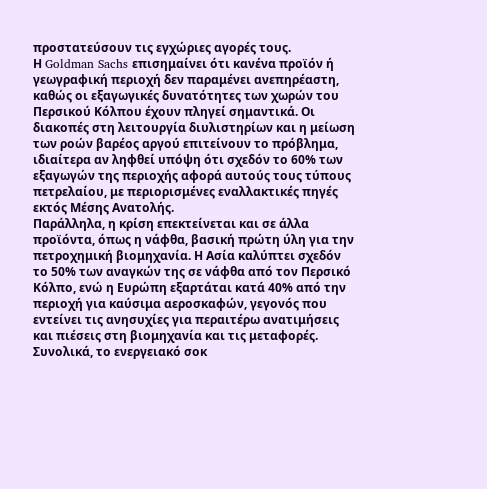προστατεύσουν τις εγχώριες αγορές τους.
Η Goldman Sachs επισημαίνει ότι κανένα προϊόν ή γεωγραφική περιοχή δεν παραμένει ανεπηρέαστη, καθώς οι εξαγωγικές δυνατότητες των χωρών του Περσικού Κόλπου έχουν πληγεί σημαντικά. Οι διακοπές στη λειτουργία διυλιστηρίων και η μείωση των ροών βαρέος αργού επιτείνουν το πρόβλημα, ιδιαίτερα αν ληφθεί υπόψη ότι σχεδόν το 60% των εξαγωγών της περιοχής αφορά αυτούς τους τύπους πετρελαίου, με περιορισμένες εναλλακτικές πηγές εκτός Μέσης Ανατολής.
Παράλληλα, η κρίση επεκτείνεται και σε άλλα προϊόντα, όπως η νάφθα, βασική πρώτη ύλη για την πετροχημική βιομηχανία. Η Ασία καλύπτει σχεδόν το 50% των αναγκών της σε νάφθα από τον Περσικό Κόλπο, ενώ η Ευρώπη εξαρτάται κατά 40% από την περιοχή για καύσιμα αεροσκαφών, γεγονός που εντείνει τις ανησυχίες για περαιτέρω ανατιμήσεις και πιέσεις στη βιομηχανία και τις μεταφορές.
Συνολικά, το ενεργειακό σοκ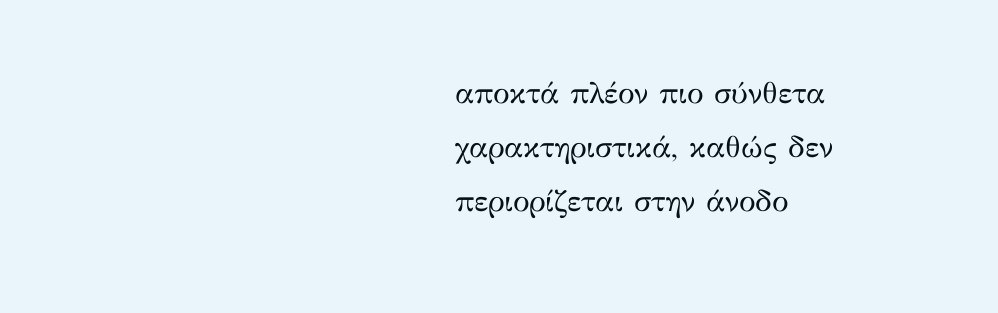αποκτά πλέον πιο σύνθετα χαρακτηριστικά, καθώς δεν περιορίζεται στην άνοδο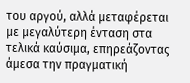του αργού, αλλά μεταφέρεται με μεγαλύτερη ένταση στα τελικά καύσιμα, επηρεάζοντας άμεσα την πραγματική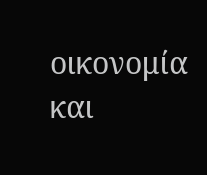οικονομία και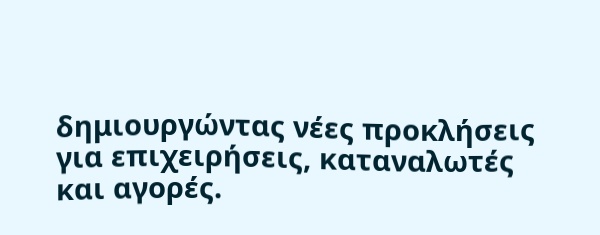δημιουργώντας νέες προκλήσεις για επιχειρήσεις, καταναλωτές και αγορές.